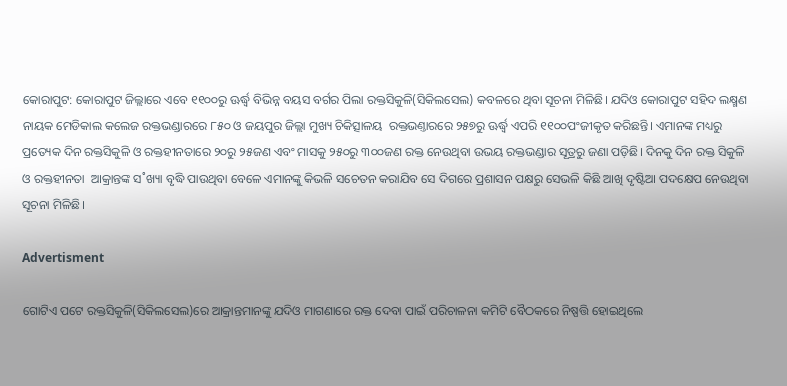କୋରାପୁଟ: କୋରାପୁଟ ଜିଲ୍ଲାରେ ଏବେ ୧୧୦୦ରୁ ଊର୍ଦ୍ଧ୍ବ ବିଭିନ୍ନ ବୟସ ବର୍ଗର ପିଲା ରକ୍ତସିକୁଳି(ସିକିଲସେଲ) କବଳରେ ଥିବା ସୂଚନା ମିଳିଛି। ଯଦିଓ କୋରାପୁଟ ସହିଦ ଲକ୍ଷ୍ମଣ ନାୟକ ମେଡିକାଲ କଲେଜ ରକ୍ତଭଣ୍ଡାରରେ ୮୫୦ ଓ ଜୟପୁର ଜିଲ୍ଲା ମୁଖ୍ୟ ଚିକିତ୍ସାଳୟ  ରକ୍ତଭଣ୍ତାରରେ ୨୫୭ରୁ ଊର୍ଦ୍ଧ୍ବ ଏପରି ୧୧୦୦ପଂଜୀକୃତ କରିଛନ୍ତି। ଏମାନଙ୍କ ମଧ୍ୟରୁ ପ୍ରତ୍ୟେକ ଦିନ ରକ୍ତସିକୁଳି ଓ ରକ୍ତହୀନତାରେ ୨୦ରୁ ୨୫ଜଣ ଏବଂ ମାସକୁ ୨୫୦ରୁ ୩୦୦ଜଣ ରକ୍ତ ନେଉଥିବା ଉଭୟ ରକ୍ତଭଣ୍ଡାର ସୂତ୍ରରୁ ଜଣା ପଡ଼ିଛି। ଦିନକୁ ଦିନ ରକ୍ତ ସିକୁଳି ଓ ରକ୍ତହୀନତା  ଆକ୍ରାନ୍ତଙ୍କ ସ˚ଖ୍ୟା ବୃଦ୍ଧି ପାଉଥିବା ବେଳେ ଏମାନଙ୍କୁ କିଭଳି ସଚେତନ କରାଯିବ ସେ ଦିଗରେ ପ୍ରଶାସନ ପକ୍ଷରୁ ସେଭଳି କିଛି ଆଖି ଦୃଷ୍ଟିଆ ପଦକ୍ଷେପ ନେଉଥିବା ସୂଚନା ମିଳିଛି।

Advertisment

ଗୋଟିଏ ପଟେ ରକ୍ତସିକୁଳି(ସିକିଲସେଲ)ରେ ଆକ୍ରାନ୍ତମାନଙ୍କୁ ଯଦିଓ ମାଗଣାରେ ରକ୍ତ ଦେବା ପାଇଁ ପରିଚାଳନା କମିଟି ବୈଠକରେ ନିଷ୍ପତ୍ତି ହୋଇଥିଲେ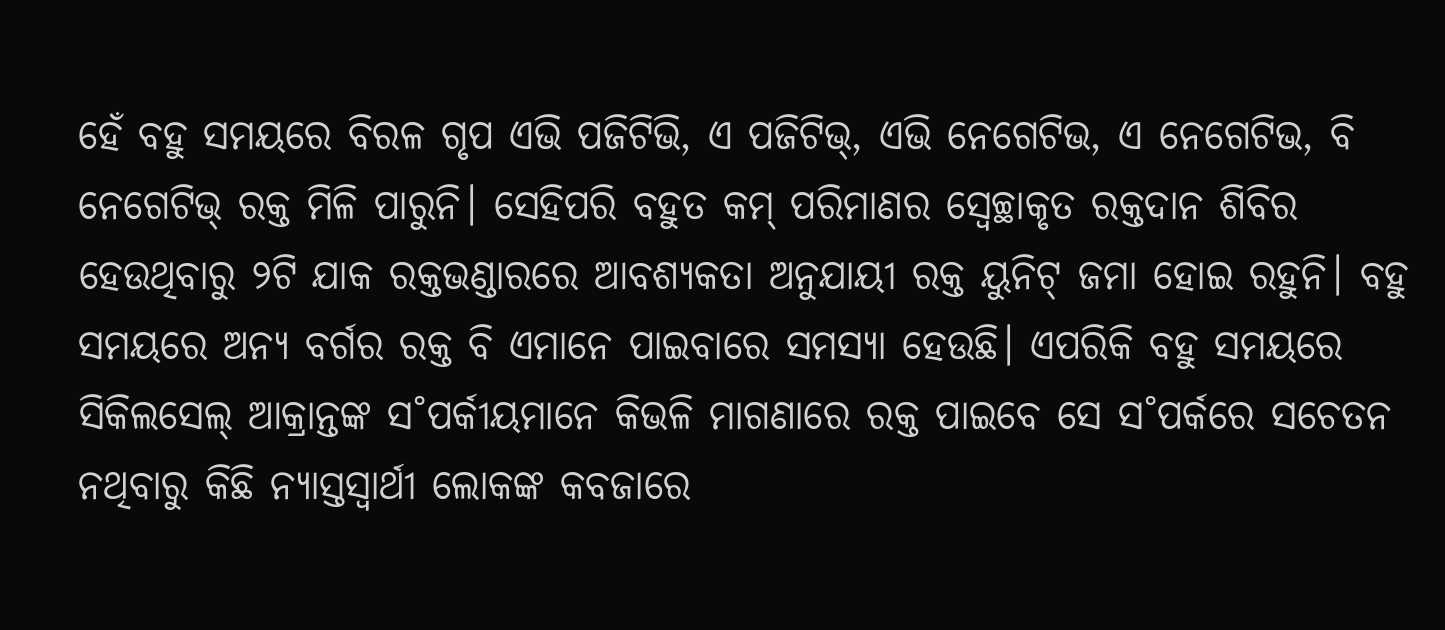ହେଁ ବହୁ ସମୟରେ ବିରଳ ଗୃପ ଏଭି ପଜିଟିଭି, ଏ ପଜିଟିଭ୍, ଏଭି ନେଗେଟିଭ, ଏ ନେଗେଟିଭ, ବି ନେଗେଟିଭ୍ ରକ୍ତ ମିଳି ପାରୁନି। ସେହିପରି ବହୁତ କମ୍ ପରିମାଣର ସ୍ବେଚ୍ଛାକୃତ ରକ୍ତଦାନ ଶିବିର ହେଉଥିବାରୁ ୨ଟି ଯାକ ରକ୍ତଭଣ୍ଡାରରେ ଆବଶ୍ୟକତା ଅନୁଯାୟୀ ରକ୍ତ ୟୁନିଟ୍ ଜମା ହୋଇ ରହୁନି। ବହୁ ସମୟରେ ଅନ୍ୟ ବର୍ଗର ରକ୍ତ ବି ଏମାନେ ପାଇବାରେ ସମସ୍ୟା ହେଉଛି। ଏପରିକି ବହୁ ସମୟରେ ସିକିଲସେଲ୍ ଆକ୍ରାନ୍ତଙ୍କ ସ˚ପର୍କୀୟମାନେ କିଭଳି ମାଗଣାରେ ରକ୍ତ ପାଇବେ ସେ ସ˚ପର୍କରେ ସଚେତନ ନଥିବାରୁ କିଛି ନ୍ୟାସ୍ତସ୍ବାର୍ଥୀ ଲୋକଙ୍କ କବଜାରେ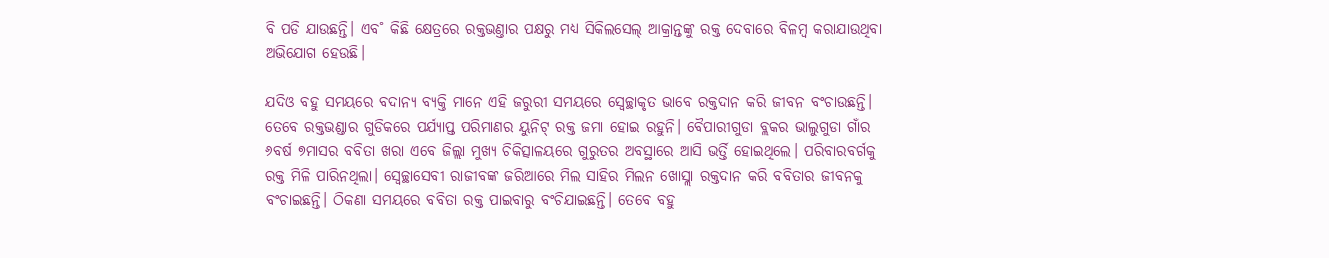ବି ପଡି ଯାଉଛନ୍ତି। ଏବ˚ କିଛି କ୍ଷେତ୍ରରେ ରକ୍ତଭଣ୍ତାର ପକ୍ଷରୁ ମଧ୍ୟ ସିକିଲସେଲ୍ ଆକ୍ରାନ୍ତଙ୍କୁ ରକ୍ତ ଦେବାରେ ବିଳମ୍ବ କରାଯାଉଥିବା ଅଭିଯୋଗ ହେଉଛି।

ଯଦିଓ ବହୁ ସମୟରେ ବଦାନ୍ୟ ବ୍ୟକ୍ତି ମାନେ ଏହି ଜରୁରୀ ସମୟରେ ସ୍ବେଚ୍ଛାକୃତ ଭାବେ ରକ୍ତଦାନ କରି ଜୀବନ ବଂଚାଉଛନ୍ତି। ତେବେ ରକ୍ତଭଣ୍ଡାର ଗୁଡିକରେ ପର୍ଯ୍ୟାପ୍ତ ପରିମାଣର ୟୁନିଟ୍ ରକ୍ତ ଜମା ହୋଇ ରହୁନି। ବୈପାରୀଗୁଡା ବ୍ଲକର ଭାଲୁଗୁଡା ଗାଁର ୬ବର୍ଷ ୭ମାସର ବବିତା ଖରା ଏବେ ଜିଲ୍ଲା ମୁଖ୍ୟ ଚିକିତ୍ସାଳୟରେ ଗୁରୁତର ଅବସ୍ଥାରେ ଆସି ଭର୍ତ୍ତି ହୋଇଥିଲେ। ପରିବାରବର୍ଗକୁ ରକ୍ତ ମିଳି ପାରିନଥିଲା। ସ୍ବେଚ୍ଛାସେବୀ ରାଜୀବଙ୍କ ଜରିଆରେ ମିଲ ସାହିର ମିଲନ ଖୋସ୍ଲା ରକ୍ତଦାନ କରି ବବିତାର ଜୀବନକୁ ବଂଚାଇଛନ୍ତି। ଠିକଣା ସମୟରେ ବବିତା ରକ୍ତ ପାଇବାରୁ ବଂଚିଯାଇଛନ୍ତି। ତେବେ ବହୁ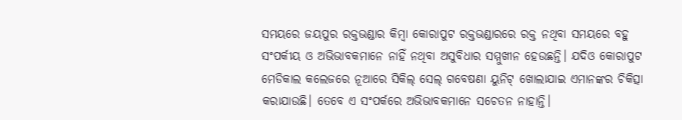ସମୟରେ ଜୟପୁର ରକ୍ତଭଣ୍ଡାର କିମ୍ବା କୋରାପୁଟ ରକ୍ତଭଣ୍ଡାରରେ ରକ୍ତ ନଥିବା ସମୟରେ ବହୁ ସଂପର୍କୀୟ ଓ ଅଭିଭାବକମାନେ ନାହିଁ ନଥିବା ଅସୁବିଧାର ସମ୍ମୁଖୀନ ହେଉଛନ୍ତି। ଯଦିଓ କୋରାପୁଟ ମେଡିକାଲ କଲେଜରେ ନୂଆରେ ସିକିଲ୍ ସେଲ୍ ଗବେଷଣା ୟୁନିଟ୍ ଖୋଲାଯାଇ ଏମାନଙ୍କର ଚିକିତ୍ସା କରାଯାଉଛି। ତେବେ ଏ ସଂପର୍କରେ ଅଭିଭାବକମାନେ ସଚେତନ ନାହାନ୍ତି।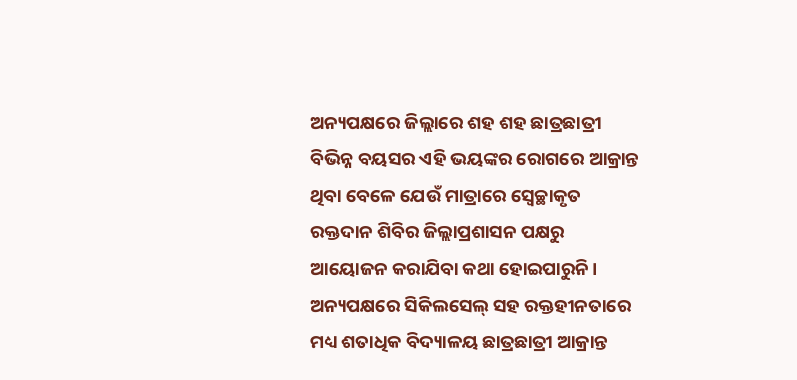ଅନ୍ୟପକ୍ଷରେ ଜିଲ୍ଲାରେ ଶହ ଶହ ଛାତ୍ରଛାତ୍ରୀ ବିଭିନ୍ନ ବୟସର ଏହି ଭୟଙ୍କର ରୋଗରେ ଆକ୍ରାନ୍ତ ଥିବା ବେଳେ ଯେଉଁ ମାତ୍ରାରେ ସ୍ବେଚ୍ଛାକୃତ ରକ୍ତଦାନ ଶିବିର ଜିଲ୍ଲାପ୍ରଶାସନ ପକ୍ଷରୁ ଆୟୋଜନ କରାଯିବା କଥା ହୋଇପାରୁନି। ଅନ୍ୟପକ୍ଷରେ ସିକିଲସେଲ୍ ସହ ରକ୍ତହୀନତାରେ ମଧ୍ୟ ଶତାଧିକ ବିଦ୍ୟାଳୟ ଛାତ୍ରଛାତ୍ରୀ ଆକ୍ରାନ୍ତ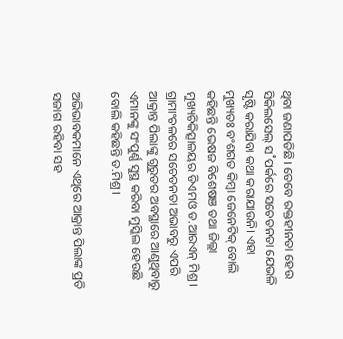ଥିବା ଜଣାପଡିଛି। ତେବେ ରକ୍ତହୀନତା ହେଉ ସିକିଲସେଲ୍ ସ˚ପର୍କରେ ସଚେତନତା ଯେଭଳି ସୃଷ୍ଟି କରାଯିବା କଥା କରାଯାଉନି। ଏହା ମୁଖ୍ୟତଃ ବଂଶଗତ କିମ୍ବା ଜେନେଟିକ୍ ବୋଲି କହିଛନ୍ତି ଭେଷଜ ବିଶେଷଞ ତଥା ଜିଲ୍ଲା ମୁଖ୍ୟଚିକିତ୍ସାଳୟର ଡିଏମଓ ଡ.ଆରଏନ୍ ମିଶ୍ର। ଗ୍ରାମାଂଚଳରେ ସଚେତନତା ଅଭାବରୁ ଏପରି ଆକ୍ରାନ୍ତ ପିଲାଙ୍କୁ ଗୁରୁତର ଅବସ୍ଥାରେ ଆଣୁଥିବାରୁ ଏମାନଙ୍କୁ ସଂପୁର୍ଣ୍ଣ ସୁସ୍ଥ କରିବା ମୁସ୍କିଲ ହେଉଛି ବୋଲି କହିଛନ୍ତି ଡ.ମିଶ୍ର।

ଅଭିଭାବକମାନେ ଏଥିରେ ଆକ୍ରାନ୍ତ ପିଲାଙ୍କ ପ୍ରତି ସଜାଗ ରହିବା ସହ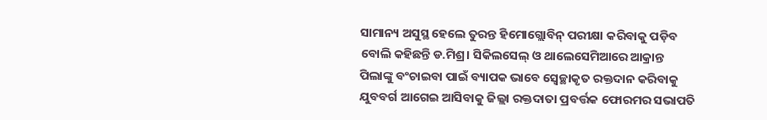ସାମାନ୍ୟ ଅସୁସ୍ଥ ହେଲେ ତୁରନ୍ତ ହିମୋଗ୍ଲୋବିନ୍ ପରୀକ୍ଷା କରିବାକୁ ପଡ଼ିବ ବୋଲି କହିଛନ୍ତି ଡ.ମିଶ୍ର। ସିକିଲସେଲ୍ ଓ ଥାଲେସେମିଆରେ ଆକ୍ରାନ୍ତ ପିଲାଙ୍କୁ ବଂଚାଇବା ପାଇଁ ବ୍ୟାପକ ଭାବେ ସ୍ବେଚ୍ଛାକୃତ ରକ୍ତଦାନ କରିବାକୁ ଯୁବବର୍ଗ ଆଗେଇ ଆସିବାକୁ ଜିଲ୍ଲା ରକ୍ତଦାତା ପ୍ରବର୍ତ୍ତକ ଫୋରମର ସଭାପତି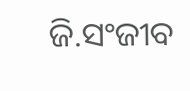ଜି.ସଂଜୀବ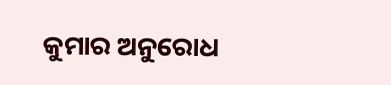କୁମାର ଅନୁରୋଧ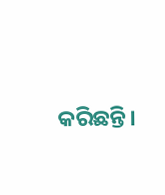କରିଛନ୍ତି।